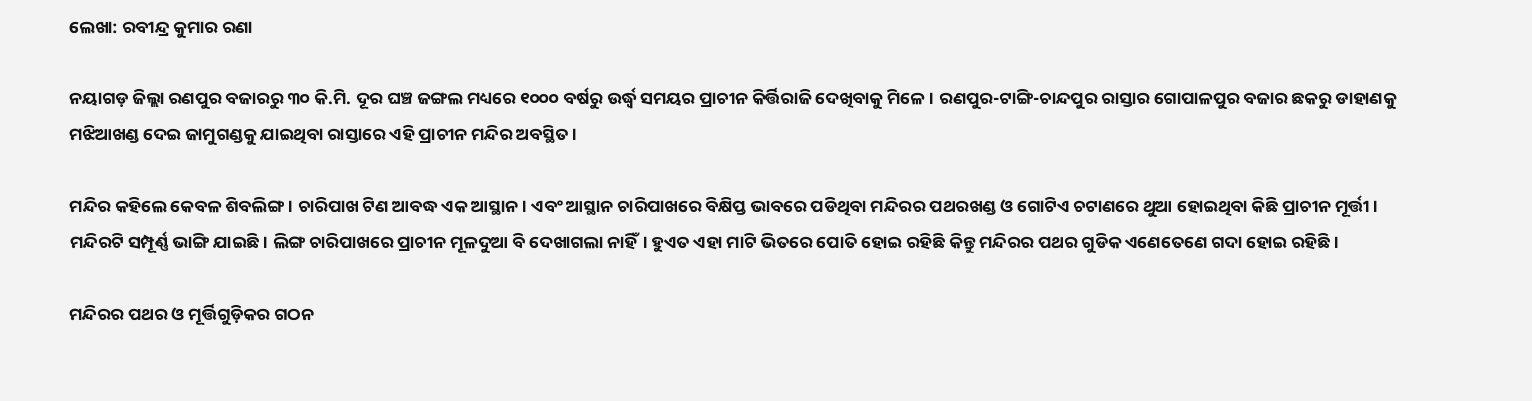ଲେଖା: ରବୀନ୍ଦ୍ର କୁମାର ରଣା

ନୟାଗଡ଼ ଜିଲ୍ଲା ରଣପୁର ବଜାରରୁ ୩୦ କି.ମି. ଦୂର ଘଞ୍ଚ ଜଙ୍ଗଲ ମଧ୍ୟରେ ୧୦୦୦ ବର୍ଷରୁ ଉର୍ଦ୍ଧ୍ବ ସମୟର ପ୍ରାଚୀନ କିର୍ତ୍ତିରାଜି ଦେଖିବାକୁ ମିଳେ। ରଣପୁର-ଟାଙ୍ଗି-ଚାନ୍ଦପୁର ରାସ୍ତାର ଗୋପାଳପୁର ବଜାର ଛକରୁ ଡାହାଣକୁ ମଝିଆଖଣ୍ଡ ଦେଇ ଜାମୁଗଣ୍ଡକୁ ଯାଇଥିବା ରାସ୍ତାରେ ଏହି ପ୍ରାଚୀନ ମନ୍ଦିର ଅବସ୍ଥିତ।

ମନ୍ଦିର କହିଲେ କେବଳ ଶିବଲିଙ୍ଗ। ଚାରିପାଖ ଟିଣ ଆବଦ୍ଧ ଏକ ଆସ୍ଥାନ। ଏବଂ ଆସ୍ଥାନ ଚାରିପାଖରେ ବିକ୍ଷିପ୍ତ ଭାବରେ ପଡିଥିବା ମନ୍ଦିରର ପଥରଖଣ୍ଡ ଓ ଗୋଟିଏ ଚଟାଣରେ ଥୁଆ ହୋଇଥିବା କିଛି ପ୍ରାଚୀନ ମୂର୍ତ୍ତୀ। ମନ୍ଦିରଟି ସମ୍ପୂର୍ଣ୍ଣ ଭାଙ୍ଗି ଯାଇଛି। ଲିଙ୍ଗ ଚାରିପାଖରେ ପ୍ରାଚୀନ ମୂଳଦୁଆ ବି ଦେଖାଗଲା ନାହିଁ। ହୁଏତ ଏହା ମାଟି ଭିତରେ ପୋତି ହୋଇ ରହିଛି କିନ୍ତୁ ମନ୍ଦିରର ପଥର ଗୁଡିକ ଏଣେତେଣେ ଗଦା ହୋଇ ରହିଛି।

ମନ୍ଦିରର ପଥର ଓ ମୂର୍ତ୍ତିଗୁଡ଼ିକର ଗଠନ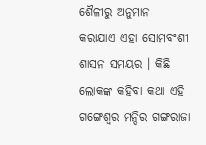ଶୈଳୀରୁ ଅନୁମାନ କରାଯାଏ ଏହା ସୋମବଂଶୀ ଶାସନ ସମୟର । କିଛି ଲୋକଙ୍କ କହିବା କଥା ଏହି ଗଙ୍ଗେଶ୍ୱର ମନ୍ଦିର ଗଙ୍ଗରାଜା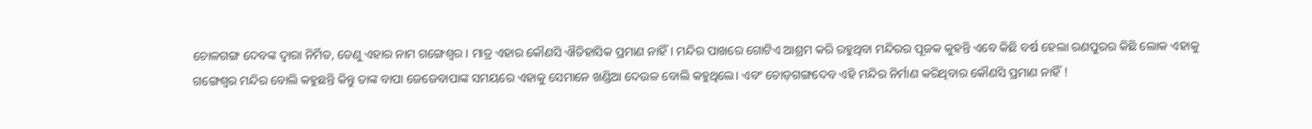ଚୋଳଗଙ୍ଗ ଦେବଙ୍କ ଦ୍ଵାରା ନିର୍ମିତ, ତେଣୁ ଏହାର ନାମ ଗଙ୍ଗେଶ୍ୱର । ମାତ୍ର ଏହାର କୌଣସି ଐତିହାସିକ ପ୍ରମାଣ ନାହିଁ। ମନ୍ଦିର ପାଖରେ ଗୋଟିଏ ଆଶ୍ରମ କରି ରହୁଥିବା ମନ୍ଦିରର ପୂଜକ କୁହନ୍ତି ଏବେ କିଛି ବର୍ଷ ହେଲା ରଣପୁରର କିଛି ଲୋକ ଏହାକୁ ଗଙ୍ଗେଶ୍ୱର ମନ୍ଦିର ବୋଲି କହୁଛନ୍ତି କିନ୍ତୁ ତାଙ୍କ ବାପା ଜେଜେବାପାଙ୍କ ସମୟରେ ଏହାକୁ ସେମାନେ ଖଣ୍ଡିଆ ଦେଉଳ ବୋଲି କହୁଥିଲେ। ଏବଂ ଚୋଡ଼ଗଙ୍ଗଦେବ ଏହି ମନ୍ଦିର ନିର୍ମାଣ କରିଥିବାର କୌଣସି ପ୍ରମାଣ ନାହିଁ !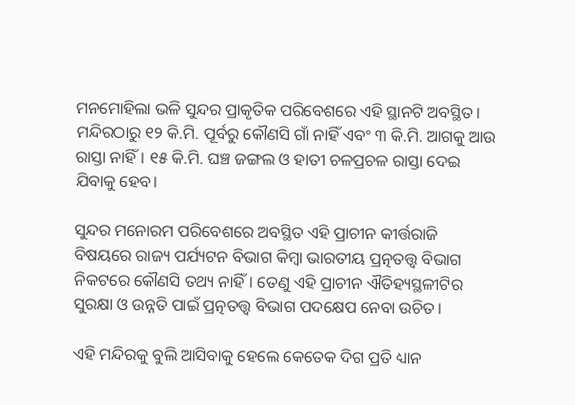ମନମୋହିଲା ଭଳି ସୁନ୍ଦର ପ୍ରାକୃତିକ ପରିବେଶରେ ଏହି ସ୍ଥାନଟି ଅବସ୍ଥିତ। ମନ୍ଦିରଠାରୁ ୧୨ କି.ମି. ପୂର୍ବରୁ କୌଣସି ଗାଁ ନାହିଁ ଏବଂ ୩ କି.ମି. ଆଗକୁ ଆଉ ରାସ୍ତା ନାହିଁ। ୧୫ କି.ମି. ଘଞ୍ଚ ଜଙ୍ଗଲ ଓ ହାତୀ ଚଳପ୍ରଚଳ ରାସ୍ତା ଦେଇ ଯିବାକୁ ହେବ।

ସୁନ୍ଦର ମନୋରମ ପରିବେଶରେ ଅବସ୍ଥିତ ଏହି ପ୍ରାଚୀନ କୀର୍ତ୍ତରାଜି ବିଷୟରେ ରାଜ୍ୟ ପର୍ଯ୍ୟଟନ ବିଭାଗ କିମ୍ବା ଭାରତୀୟ ପ୍ରତ୍ନତତ୍ତ୍ଵ ବିଭାଗ ନିକଟରେ କୌଣସି ତଥ୍ୟ ନାହିଁ। ତେଣୁ ଏହି ପ୍ରାଚୀନ ଐତିହ୍ୟସ୍ଥଳୀଟିର ସୁରକ୍ଷା ଓ ଉନ୍ନତି ପାଇଁ ପ୍ରତ୍ନତତ୍ତ୍ଵ ବିଭାଗ ପଦକ୍ଷେପ ନେବା ଉଚିତ।

ଏହି ମନ୍ଦିରକୁ ବୁଲି ଆସିବାକୁ ହେଲେ କେତେକ ଦିଗ ପ୍ରତି ଧ୍ୟାନ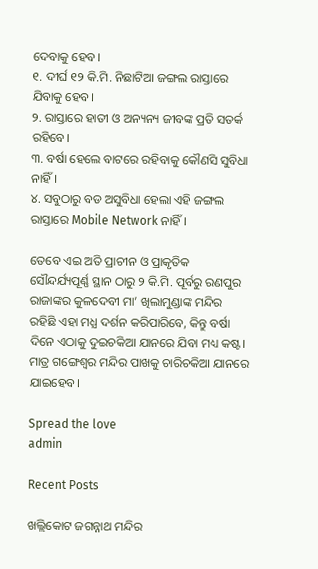ଦେବାକୁ ହେବ।
୧. ଦୀର୍ଘ ୧୨ କି.ମି. ନିଛାଟିଆ ଜଙ୍ଗଲ ରାସ୍ତାରେ ଯିବାକୁ ହେବ।                                                                                        ୨. ରାସ୍ତାରେ ହାତୀ ଓ ଅନ୍ୟନ୍ୟ ଜୀବଙ୍କ ପ୍ରତି ସତର୍କ ରହିବେ।
୩. ବର୍ଷା ହେଲେ ବାଟରେ ରହିବାକୁ କୌଣସି ସୁବିଧା ନାହିଁ।
୪. ସବୁଠାରୁ ବଡ ଅସୁବିଧା ହେଲା ଏହି ଜଙ୍ଗଲ ରାସ୍ତାରେ Mobile Network ନାହିଁ।

ତେବେ ଏଇ ଅତି ପ୍ରାଚୀନ ଓ ପ୍ରାକୃତିକ ସୌନ୍ଦର୍ଯ୍ୟପୂର୍ଣ୍ଣ ସ୍ଥାନ ଠାରୁ ୨ କି.ମି. ପୂର୍ବରୁ ରଣପୁର ରାଜାଙ୍କର କୁଳଦେବୀ ମା’ ଖିଲାମୁଣ୍ଡାଙ୍କ ମନ୍ଦିର ରହିଛି ଏହା ମଧ୍ଯ ଦର୍ଶନ କରିପାରିବେ, କିନ୍ତୁ ବର୍ଷା ଦିନେ ଏଠାକୁ ଦୁଇଚକିଆ ଯାନରେ ଯିବା ମଧ୍ୟ କଷ୍ଟ। ମାତ୍ର ଗଙ୍ଗେଶ୍ୱର ମନ୍ଦିର ପାଖକୁ ଚାରିଚକିଆ ଯାନରେ ଯାଇହେବ।

Spread the love
admin

Recent Posts

ଖଲ୍ଲିକୋଟ ଜଗନ୍ନାଥ ମନ୍ଦିର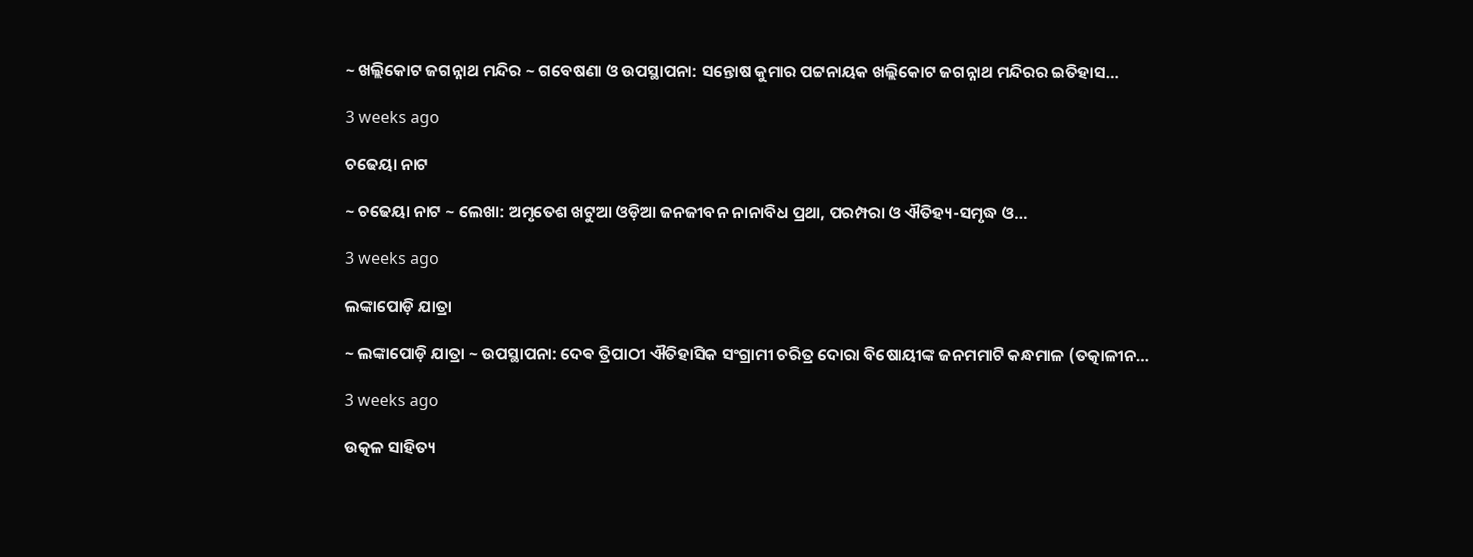~ ଖଲ୍ଲିକୋଟ ଜଗନ୍ନାଥ ମନ୍ଦିର ~ ଗବେଷଣା ଓ ଉପସ୍ଥାପନା: ସନ୍ତୋଷ କୁମାର ପଟ୍ଟନାୟକ ଖଲ୍ଲିକୋଟ ଜଗନ୍ନାଥ ମନ୍ଦିରର ଇତିହାସ…

3 weeks ago

ଚଢେୟା ନାଟ

~ ଚଢେୟା ନାଟ ~ ଲେଖା: ଅମୃତେଶ ଖଟୁଆ ଓଡ଼ିଆ ଜନଜୀବନ ନାନାବିଧ ପ୍ରଥା, ପରମ୍ପରା ଓ ଐତିହ୍ୟ-ସମୃଦ୍ଧ ଓ…

3 weeks ago

ଲଙ୍କାପୋଡ଼ି ଯାତ୍ରା

~ ଲଙ୍କାପୋଡ଼ି ଯାତ୍ରା ~ ଉପସ୍ଥାପନା: ଦେଵ ତ୍ରିପାଠୀ ଐତିହାସିକ ସଂଗ୍ରାମୀ ଚରିତ୍ର ଦୋରା ବିଷୋୟୀଙ୍କ ଜନମମାଟି କନ୍ଧମାଳ (ତତ୍କାଳୀନ…

3 weeks ago

ଉତ୍କଳ ସାହିତ୍ୟ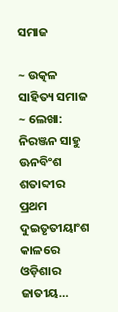ସମାଜ

~ ଉତ୍କଳ ସାହିତ୍ୟ ସମାଜ ~ ଲେଖା: ନିରଞ୍ଜନ ସାହୁ ଊନବିଂଶ ଶତାବ୍ଦୀର ପ୍ରଥମ ଦୁଇତୃତୀୟାଂଶ କାଳରେ ଓଡ଼ିଶାର ଜାତୀୟ…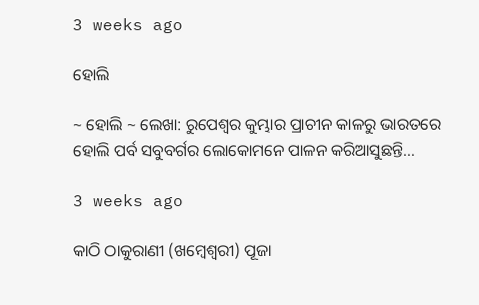3 weeks ago

ହୋଲି

~ ହୋଲି ~ ଲେଖା: ରୁପେଶ୍ୱର କୁମ୍ଭାର ପ୍ରାଚୀନ କାଳରୁ ଭାରତରେ ହୋଲି ପର୍ବ ସବୁବର୍ଗର ଲୋକୋମନେ ପାଳନ କରିଆସୁଛନ୍ତି…

3 weeks ago

କାଠି ଠାକୁରାଣୀ (ଖମ୍ବେଶ୍ଵରୀ) ପୂଜା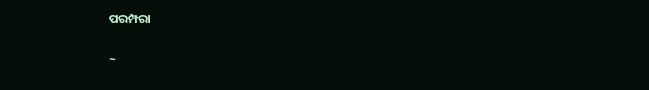ପରମ୍ପରା

~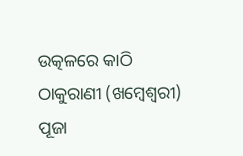ଉତ୍କଳରେ କାଠି ଠାକୁରାଣୀ (ଖମ୍ବେଶ୍ଵରୀ) ପୂଜା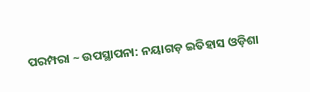ପରମ୍ପରା ~ ଉପସ୍ଥାପନା: ନୟାଗଡ଼ ଇତିହାସ ଓଡ଼ିଶା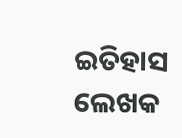ଇତିହାସ ଲେଖକ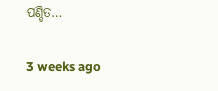ପଣ୍ଡିତ…

3 weeks ago